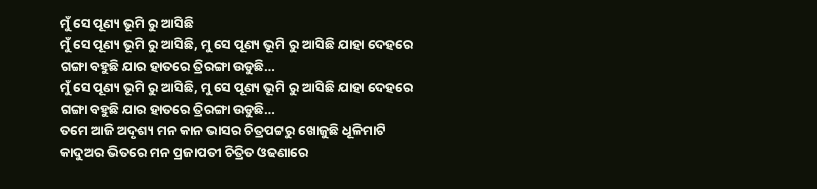ମୁଁ ସେ ପୂଣ୍ୟ ଭୂମି ରୁ ଆସିଛି
ମୁଁ ସେ ପୂଣ୍ୟ ଭୂମି ରୁ ଆସିଛି, ମୁ ସେ ପୂଣ୍ୟ ଭୂମି ରୁ ଆସିଛି ଯାହା ଦେହରେ ଗଙ୍ଗା ବହୁଛି ଯାର ହାତରେ ତ୍ରିରଙ୍ଗା ଉଡୁଛି…
ମୁଁ ସେ ପୂଣ୍ୟ ଭୂମି ରୁ ଆସିଛି, ମୁ ସେ ପୂଣ୍ୟ ଭୂମି ରୁ ଆସିଛି ଯାହା ଦେହରେ ଗଙ୍ଗା ବହୁଛି ଯାର ହାତରେ ତ୍ରିରଙ୍ଗା ଉଡୁଛି…
ତମେ ଆଜି ଅଦୃଶ୍ୟ ମନ କାନ ଭାସର ଚିତ୍ରପଟ୍ଟରୁ ଖୋଜୁଛି ଧୂଳିମାଟି କାଦୁଅର ଭିତରେ ମନ ପ୍ରଜାପତୀ ଚିତ୍ରିତ ଓଢଣାରେ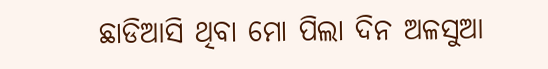ଛାଡିଆସି ଥିବା ମୋ ପିଲା ଦିନ ଅଳସୁଆ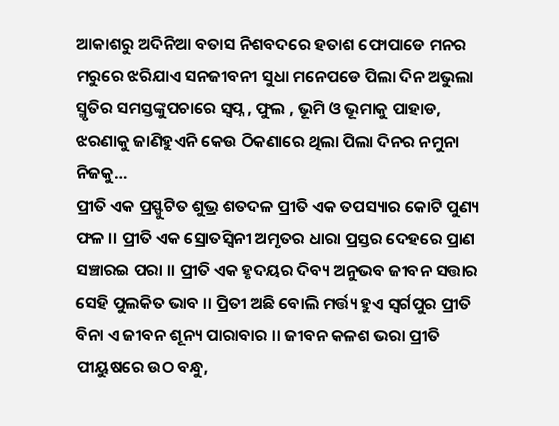ଆକାଶରୁ ଅଦିନିଆ ବତାସ ନିଶବଦରେ ହତାଶ ଫୋପାଡେ ମନର ମରୁରେ ଝରିଯାଏ ସନଜୀବନୀ ସୁଧା ମନେପଡେ ପିଲା ଦିନ ଅଭୁଲା ସ୍ମୃତିର ସମସ୍ତଙ୍କୁପଚାରେ ସ୍ଵପ୍ନ , ଫୁଲ , ଭୂମି ଓ ଭୂମାକୁ ପାହାଡ, ଝରଣାକୁ ଜାଣିହୁଏନି କେଉ ଠିକଣାରେ ଥିଲା ପିଲା ଦିନର ନମୁନା ନିଜକୁ…
ପ୍ରୀତି ଏକ ପ୍ରସ୍ଫୁଟିତ ଶୁଭ୍ର ଶତଦଳ ପ୍ରୀତି ଏକ ତପସ୍ୟାର କୋଟି ପୁଣ୍ୟ ଫଳ ।। ପ୍ରୀତି ଏକ ସ୍ରୋତସ୍ଵିନୀ ଅମୃତର ଧାରା ପ୍ରସ୍ତର ଦେହରେ ପ୍ରାଣ ସଞ୍ଚାରଇ ପରା ।। ପ୍ରୀତି ଏକ ହୃଦୟର ଦିବ୍ୟ ଅନୁଭବ ଜୀବନ ସତ୍ତାର ସେହି ପୁଲକିତ ଭାବ ।। ପ୍ରିତୀ ଅଛି ବୋଲି ମର୍ତ୍ତ୍ୟ ହୁଏ ସ୍ୱର୍ଗପୁର ପ୍ରୀତି ବିନା ଏ ଜୀବନ ଶୂନ୍ୟ ପାରାବାର ।। ଜୀବନ କଳଶ ଭରା ପ୍ରୀତି ପୀୟୁଷରେ ଉଠ ବନ୍ଧୁ,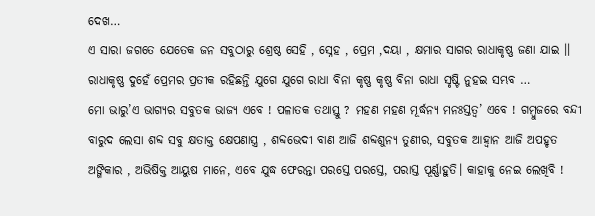ଦେଖ…
ଏ ସାରା ଜଗତେ ଯେତେକ ଜନ ସବୁଠାରୁ ଶ୍ରେଷ୍ଠ ସେହି , ସ୍ନେହ , ପ୍ରେମ ,ଦୟା , କ୍ଷମାର ସାଗର ରାଧାକୃଷ୍ଣ ଜଣା ଯାଇ ।। ରାଧାକୃଷ୍ଣ ଦୁହେଁ ପ୍ରେମର ପ୍ରତୀକ ରହିଛନ୍ତି ଯୁଗେ ଯୁଗେ ରାଧା ବିନା କୃଷ୍ଣ କୃଷ୍ଣ ବିନା ରାଧା ସୃଷ୍ଟି ନୁହଇ ସମ୍ଭବ …
ମୋ ଭାରୁ’ଏ ଭାଗ୍ୟର ସବୁତକ ଭାଜ୍ୟ ଏବେ ! ପଳାତକ ତଥାସ୍ତୁ ? ମହଣ ମହଣ ମୂର୍ଦ୍ଧନ୍ୟ ମନଃସ୍ତତ୍ୱ’ ଏବେ ! ଗମ୍ବୁଜରେ ବନ୍ଦୀ ବାରୁଦ ଲେସା ଶବ୍ଦ ସବୁ କ୍ଷତାକ୍ତ କ୍ଷେପଣାସ୍ତ୍ର , ଶବ୍ଦଭେଦୀ ବାଣ ଆଜି ଶବ୍ଦଶୁନ୍ୟ ତୁଣୀର, ସବୁତକ ଆହ୍ବାନ ଆଜି ଅପହୃତ ଅଙ୍ଗିକାର , ଅଭିଷିକ୍ତ ଆୟୁଷ ମାନେ, ଏବେ ଯୁଦ୍ଧ ଫେରନ୍ତା ପରସ୍ତେ ପରସ୍ତେ, ପରାସ୍ତ ପୂର୍ଣ୍ଣାହୁତି। କାହାକୁ ନେଇ ଲେଖିବି !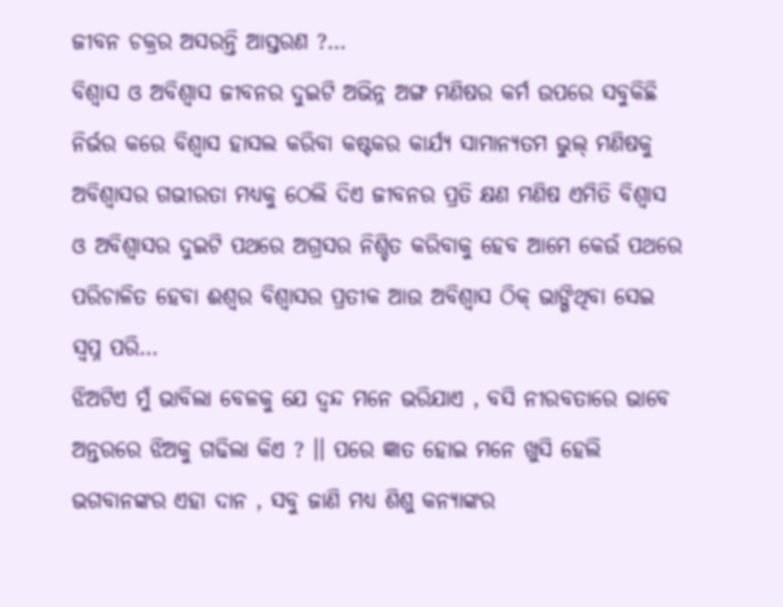ଜୀବନ ଚକ୍ରର ଅସରନ୍ତି ଆସ୍ତରଣ ?…
ବିଶ୍ବାସ ଓ ଅବିଶ୍ବାସ ଜୀବନର ଦୁଇଟି ଅଭିନ୍ନ ଅଙ୍ଗ ମଣିଷର କର୍ମ ଉପରେ ସବୁକିଛି ନିର୍ଭର କରେ ବିଶ୍ବାସ ହାସଲ କରିବା କଷ୍ଟକର କାର୍ଯ୍ୟ ସାମାନ୍ୟତମ ଭୁଲ୍ ମଣିଷକୁ ଅବିଶ୍ବାସର ଗଭୀରତା ମଧ୍ୟକୁ ଠେଲି ଦିଏ ଜୀବନର ପ୍ରତି କ୍ଷଣ ମଣିଷ ଏମିତି ବିଶ୍ବାସ ଓ ଅବିଶ୍ବାସର ଦୁଇଟି ପଥରେ ଅଗ୍ରସର ନିଶ୍ଚିତ କରିବାକୁ ହେବ ଆମେ କେଉଁ ପଥରେ ପରିଚାଳିତ ହେବା ଈଶ୍ୱର ବିଶ୍ବାସର ପ୍ରତୀକ ଆଉ ଅବିଶ୍ବାସ ଠିକ୍ ଭାଙ୍ଗିଥିବା ସେଇ ସ୍ବପ୍ନ ପରି…
ଝିଅଟିଏ ମୁଁ ଭାବିଲା ବେଳକୁ ଯେ ଦ୍ବନ୍ଦ ମନେ ଭରିଯାଏ , ବସି ନୀରବତାରେ ଭାବେ ଅନ୍ତରରେ ଝିଅକୁ ଗଢିଲା କିଏ ? ।। ପରେ ଜ୍ଞାତ ହୋଇ ମନେ ଖୁସି ହେଲି ଭଗବାନଙ୍କର ଏହା ଦାନ , ସବୁ ଜାଣି ମଧ୍ୟ ଶିଶୁ କନ୍ୟାଙ୍କର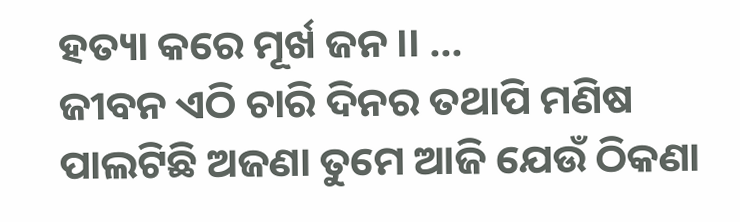ହତ୍ୟା କରେ ମୂର୍ଖ ଜନ ।। …
ଜୀବନ ଏଠି ଚାରି ଦିନର ତଥାପି ମଣିଷ ପାଲଟିଛି ଅଜଣା ତୁମେ ଆଜି ଯେଉଁ ଠିକଣା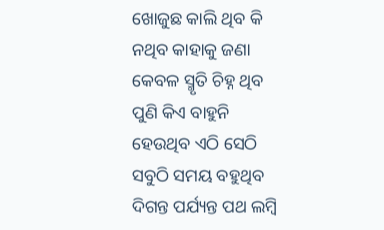ଖୋଜୁଛ କାଲି ଥିବ କି ନଥିବ କାହାକୁ ଜଣା କେବଳ ସ୍ମୃତି ଚିହ୍ନ ଥିବ ପୁଣି କିଏ ବାହୁନି ହେଉଥିବ ଏଠି ସେଠି ସବୁଠି ସମୟ ବହୁଥିବ ଦିଗନ୍ତ ପର୍ଯ୍ୟନ୍ତ ପଥ ଲମ୍ବି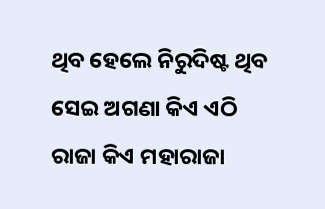ଥିବ ହେଲେ ନିରୁଦିଷ୍ଟ ଥିବ ସେଇ ଅଗଣା କିଏ ଏଠି ରାଜା କିଏ ମହାରାଜା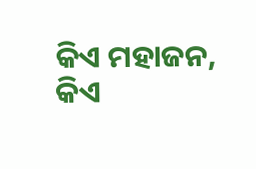କିଏ ମହାଜନ, କିଏ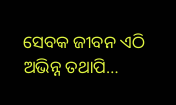ସେବକ ଜୀବନ ଏଠି ଅଭିନ୍ନ ତଥାପି…